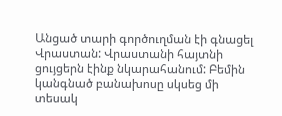Անցած տարի գործուղման էի գնացել Վրաստան: Վրաստանի հայտնի ցույցերն էինք նկարահանում: Բեմին կանգնած բանախոսը սկսեց մի տեսակ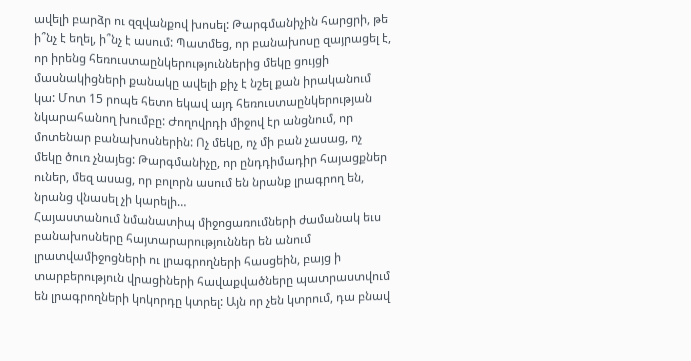ավելի բարձր ու զզվանքով խոսել: Թարգմանիչին հարցրի, թե ի՞նչ է եղել, ի՞նչ է ասում: Պատմեց, որ բանախոսը զայրացել է, որ իրենց հեռուստաընկերություններից մեկը ցույցի մասնակիցների քանակը ավելի քիչ է նշել քան իրականում կա: Մոտ 15 րոպե հետո եկավ այդ հեռուստաընկերության նկարահանող խումբը: Ժողովրդի միջով էր անցնում, որ մոտենար բանախոսներին: Ոչ մեկը, ոչ մի բան չասաց, ոչ մեկը ծուռ չնայեց: Թարգմանիչը, որ ընդդիմադիր հայացքներ ուներ, մեզ ասաց, որ բոլորն ասում են նրանք լրագրող են, նրանց վնասել չի կարելի…
Հայաստանում նմանատիպ միջոցառումների ժամանակ եւս բանախոսները հայտարարություններ են անում լրատվամիջոցների ու լրագրողների հասցեին, բայց ի տարբերություն վրացիների հավաքվածները պատրաստվում են լրագրողների կոկորդը կտրել: Այն որ չեն կտրում, դա բնավ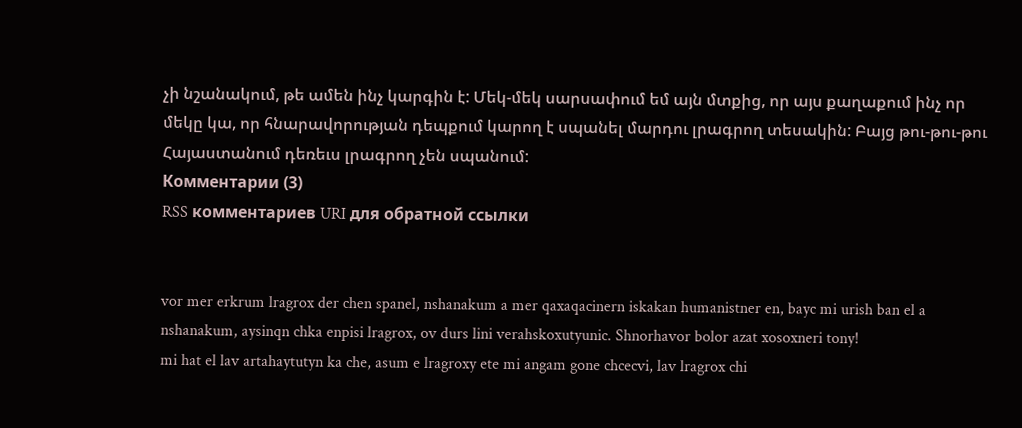չի նշանակում, թե ամեն ինչ կարգին է: Մեկ-մեկ սարսափում եմ այն մտքից, որ այս քաղաքում ինչ որ մեկը կա, որ հնարավորության դեպքում կարող է սպանել մարդու լրագրող տեսակին: Բայց թու-թու-թու Հայաստանում դեռեւս լրագրող չեն սպանում:
Комментарии (3)
RSS комментариев URI для обратной ссылки


vor mer erkrum lragrox der chen spanel, nshanakum a mer qaxaqacinern iskakan humanistner en, bayc mi urish ban el a nshanakum, aysinqn chka enpisi lragrox, ov durs lini verahskoxutyunic. Shnorhavor bolor azat xosoxneri tony!
mi hat el lav artahaytutyn ka che, asum e lragroxy ete mi angam gone chcecvi, lav lragrox chi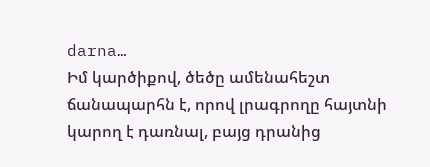darna…
Իմ կարծիքով, ծեծը ամենահեշտ ճանապարհն է, որով լրագրողը հայտնի կարող է դառնալ, բայց դրանից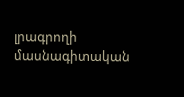լրագրողի մասնագիտական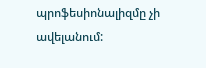պրոֆեսիոնալիզմը չի ավելանում: